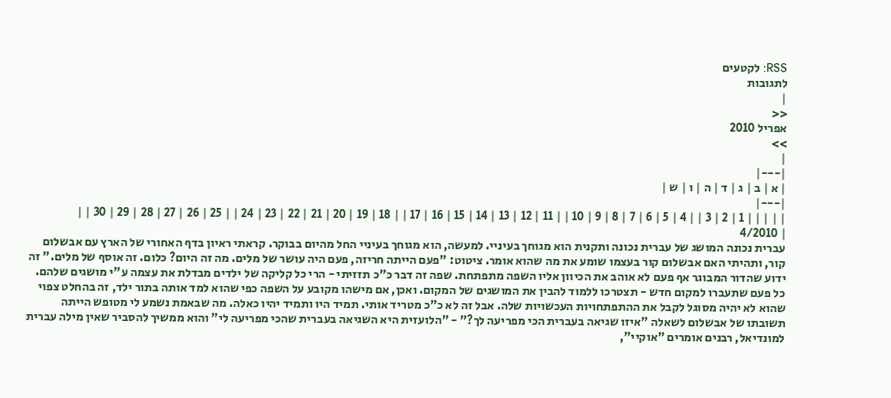RSS: לקטעים
לתגובות
|
<<
אפריל 2010
>>
|
|---|
| א | ב | ג | ד | ה | ו | ש |
|---|
| | | | | 1 | 2 | 3 | | 4 | 5 | 6 | 7 | 8 | 9 | 10 | | 11 | 12 | 13 | 14 | 15 | 16 | 17 | | 18 | 19 | 20 | 21 | 22 | 23 | 24 | | 25 | 26 | 27 | 28 | 29 | 30 | |
| 4/2010
עברית נכונה המושג של עברית נכונה ותקנית הוא מגוחך בעיניי. למעשה, הוא מגוחך בעיניי החל מהיום בבוקר. קראתי ראיון בדף האחורי של הארץ עם אבשלום קור, ותהיתי האם אבשלום קור בעצמו שומע את מה שהוא אומר. ציטוט: "פעם הייתה חריזה, פעם היה עושר של מלים. מה זה היום? כלום. זה אוסף של מלים." זה ידוע שהדור המבוגר אף פעם לא אוהב את הכיוון אליו השפה מתפתחת. שפה זה דבר כ"כ תזזיתי - הרי כל קליקה של ילדים מבדלת את עצמה ע"י מושגים שלהם. כל פעם שתעברו למקום חדש - תצטרכו ללמוד להבין את המושגים של המקום. ואכן, אם מישהו מקובע על השפה כפי שהוא למד אותה בתור ילד, זה בהחלט צפוי שהוא לא יהיה מסוגל לקבל את ההתפתחויות העכשויות שלה. אבל זה לא כ"כ מטריד אותי. תמיד היו ותמיד יהיו כאלה. מה שבאמת נשמע לי מטופש הייתה תשובתו של אבשלום לשאלה "איזו שגיאה בעברית הכי מפריעה לך?" - "הלועזית היא השגיאה בעברית שהכי מפריעה לי" והוא ממשיך להסביר שאין מילה עברית למונדיאל, רבנים אומרים "אוקיי",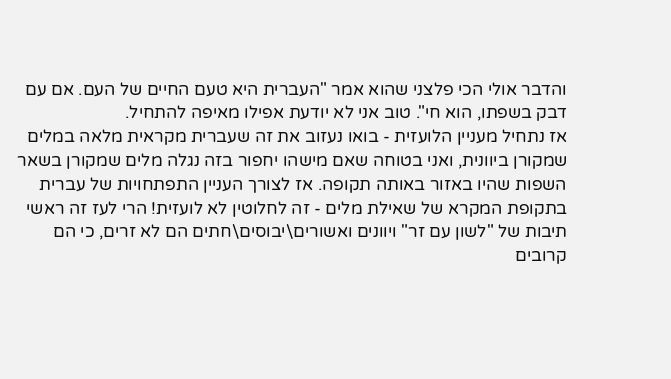והדבר אולי הכי פלצני שהוא אמר "העברית היא טעם החיים של העם. אם עם דבק בשפתו, הוא חי". טוב אני לא יודעת אפילו מאיפה להתחיל.
אז נתחיל מעניין הלועזית - בואו נעזוב את זה שעברית מקראית מלאה במלים שמקורן ביוונית, ואני בטוחה שאם מישהו יחפור בזה נגלה מלים שמקורן בשאר השפות שהיו באזור באותה תקופה. אז לצורך העניין התפתחויות של עברית בתקופת המקרא של שאילת מלים - זה לחלוטין לא לועזית! הרי לעז זה ראשי תיבות של "לשון עם זר" ויוונים ואשורים\יבוסים\חתים הם לא זרים, כי הם קרובים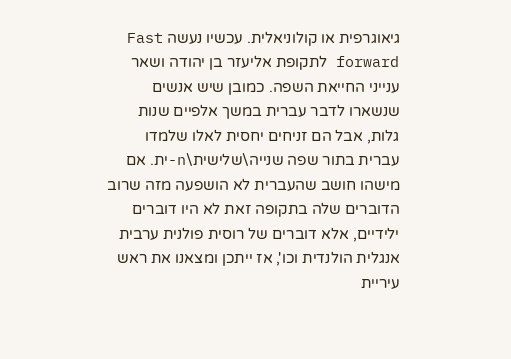גיאוגרפית או קולוניאלית. עכשיו נעשה Fast forward לתקופת אליעזר בן יהודה ושאר ענייני החייאת השפה. כמובן שיש אנשים שנשארו לדבר עברית במשך אלפיים שנות גלות, אבל הם זניחים יחסית לאלו שלמדו עברית בתור שפה שנייה\שלישית\n-ית. אם מישהו חושב שהעברית לא הושפעה מזה שרוב הדוברים שלה בתקופה זאת לא היו דוברים ילידיים, אלא דוברים של רוסית פולנית ערבית אנגלית הולנדית וכו', אז ייתכן ומצאנו את ראש עיריית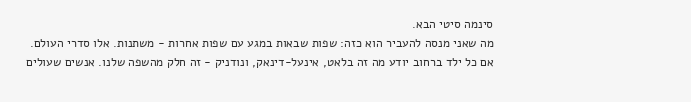סינמה סיטי הבא.
מה שאני מנסה להעביר הוא כזה: שפות שבאות במגע עם שפות אחרות - משתנות. אלו סדרי העולם. אם כל ילד ברחוב יודע מה זה בלאט, אינעל-דינאק, ונודניק - זה חלק מהשפה שלנו. אנשים שעולים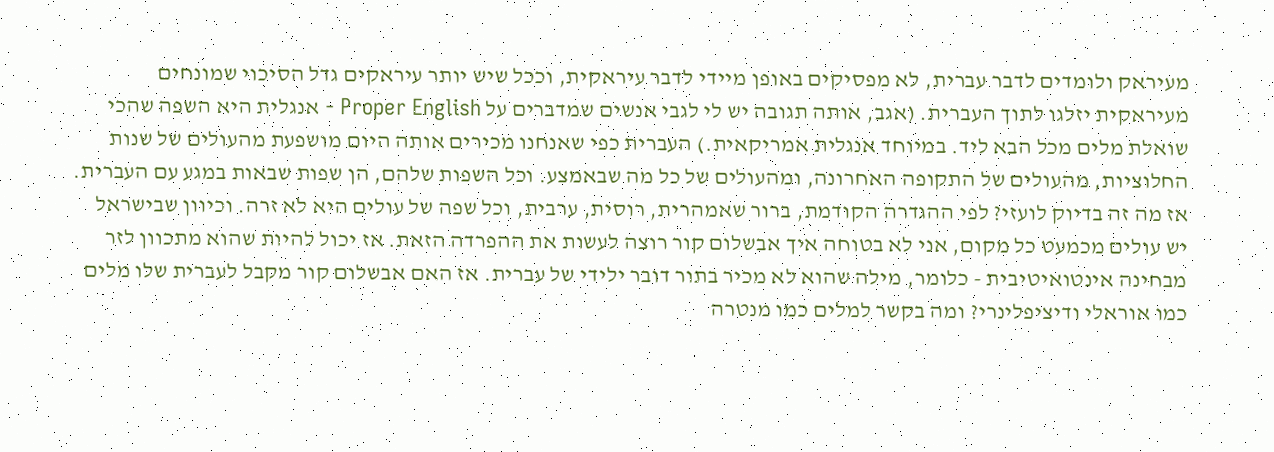מעיראק ולומדים לדבר עברית, לא מפסיקים באופן מיידי לדבר עיראקית, וככל שיש יותר עיראקים גדל הסיכוי שמונחים מעיראקית יזלגו לתוך העברית. (אגב, אותה תגובה יש לי לגבי אנשים שמדברים על Proper English - אנגלית היא השפה שהכי שואלת מלים מכל הבא ליד. במיוחד אנגלית אמריקאית.) העברית כפי שאנחנו מכירים אותה היום מושפעת מהעולים של שנות החלוציות, מהעולים של התקופה האחרונה, ומהעולים של כל מה שבאמצע. וכל השפות שלהם, הן שפות שבאות במגע עם העברית. אז מה זה בדיוק לועזי? לפי ההגדרה הקודמת, ברור שאמהרית, רוסית, ערבית, וכל שפה של עולים היא לא זרה. וכיוון שבישראל יש עולים מכמעט כל מקום, אני לא בטוחה איך אבשלום קור רוצה לעשות את ההפרדה הזאת. אז יכול להיות שהוא מתכוון לזר מבחינה אינטואיטיבית - כלומר, מילה שהוא לא מכיר בתור דובר ילידי של עברית. אז האם אבשלום קור מקבל לעברית שלו מלים כמו אוראלי ודיציפלינרי? ומה בקשר למלים כמו מנטרה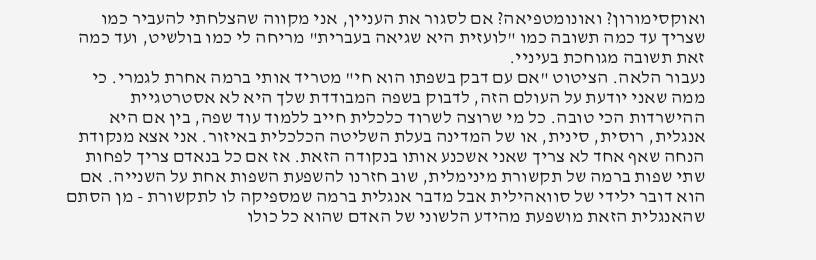ואוקסימורון? ואונומטפיאה? אם לסגור את העניין, אני מקווה שהצלחתי להעביר כמו שצריך עד כמה תשובה כמו "לועזית היא שגיאה בעברית" מריחה לי כמו בולשיט, ועד כמה זאת תשובה מגוחכת בעיניי.
נעבור הלאה. הציטוט "אם עם דבק בשפתו הוא חי" מטריד אותי ברמה אחרת לגמרי. כי ממה שאני יודעת על העולם הזה, לדבוק בשפה המבודדת שלך היא לא אסטרטגיית ההישרדות הכי טובה. כל מי שרוצה לשרוד כלכלית חייב ללמוד עוד שפה, בין אם היא אנגלית, רוסית, סינית, או של המדינה בעלת השליטה הכלכלית באיזור. אני אצא מנקודת הנחה שאף אחד לא צריך שאני אשכנע אותו בנקודה הזאת. אז אם כל בנאדם צריך לפחות שתי שפות ברמה של תקשורת מינימלית, שוב חזרנו להשפעת השפות אחת על השנייה. אם הוא דובר ילידי של סוואהילית אבל מדבר אנגלית ברמה שמספיקה לו לתקשורת - מן הסתם שהאנגלית הזאת מושפעת מהידע הלשוני של האדם שהוא כל כולו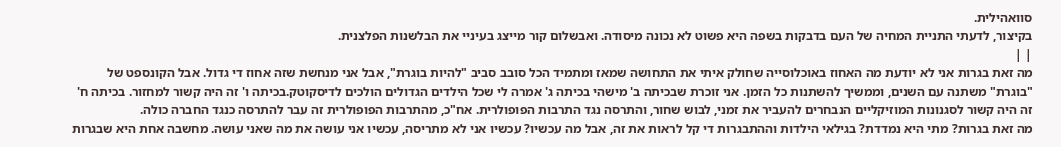סוואהילית.
בקיצור, לדעתי התניית המחיה של העם בדבקות בשפה היא פשוט לא נכונה מיסודה. ואבשלום קור מייצג בעיניי את הבלשנות הפלצנית.
| |
מה זאת בגרות אני לא יודעת מה האחוז באוכלוסייה שחולק איתי את התחושה שמאז ומתמיד הכל סובב סביב "להיות בוגרת", אבל אני מנחשת שזה אחוז די גדול. אבל הקונספט של "בוגרת" משתנה עם השנים, וממשיך להשתנות כל הזמן. אני זוכרת שבכיתה ב' מישהי בכיתה ג' אמרה לי שכל הילדים הגדולים הולכים לדיסקוטק.בכיתה ו' זה היה קשור למחזור. בכיתה ח' זה היה קשור לסגנונות המוזיקליים הנבחרים להעביר את זמני, לבוש שחור, והתרסה נגד התרבות הפופולרית. אח"כ, מהתרבות הפופולרית זה עבר להתרסה כנגד החברה כולה.
מה זאת בגרות? מתי היא נמדדת? בגילאי הילדות וההתבגרות די קל לראות את זה, אבל מה עכשיו? עכשיו אני לא מתריסה, עכשיו אני עושה את מה שאני עושה. מחשבה אחת היא שבגרות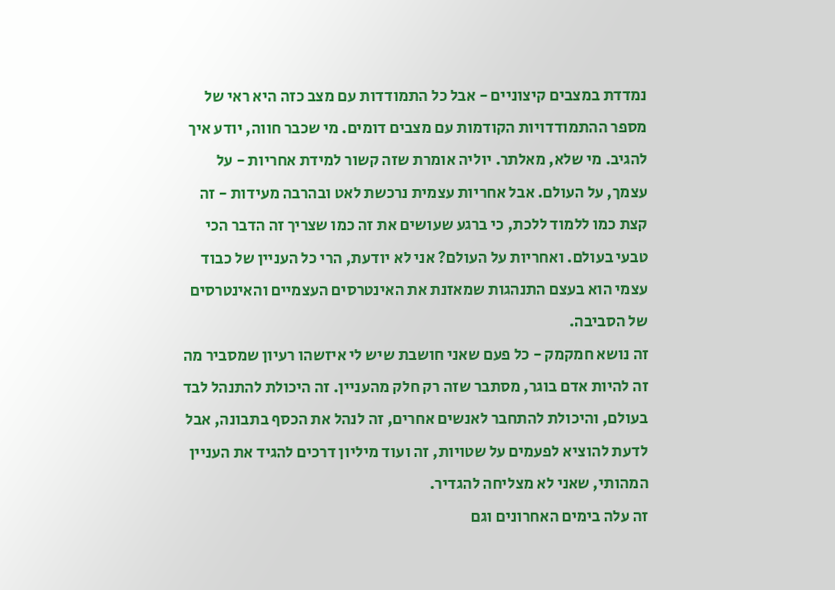נמדדת במצבים קיצוניים - אבל כל התמודדות עם מצב כזה היא ראי של מספר ההתמודדויות הקודמות עם מצבים דומים. מי שכבר חווה, יודע איך להגיב. מי שלא, מאלתר. יוליה אומרת שזה קשור למידת אחריות - על עצמך, על העולם. אבל אחריות עצמית נרכשת לאט ובהרבה מעידות - זה קצת כמו ללמוד ללכת, כי ברגע שעושים את זה כמו שצריך זה הדבר הכי טבעי בעולם. ואחריות על העולם? אני לא יודעת, הרי כל העניין של כבוד עצמי הוא בעצם התנהגות שמאזנת את האינטרסים העצמיים והאינטרסים של הסביבה.
זה נושא חמקמק - כל פעם שאני חושבת שיש לי איזשהו רעיון שמסביר מה זה להיות אדם בוגר, מסתבר שזה רק חלק מהעניין. זה היכולת להתנהל לבד בעולם, והיכולת להתחבר לאנשים אחרים, זה לנהל את הכסף בתבונה, אבל לדעת להוציא לפעמים על שטויות, זה ועוד מיליון דרכים להגיד את העניין המהותי, שאני לא מצליחה להגדיר.
זה עלה בימים האחרונים וגם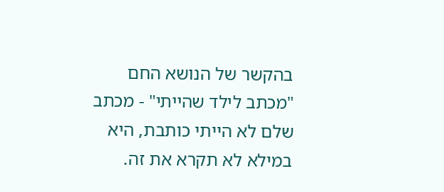בהקשר של הנושא החם "מכתב לילד שהייתי" - מכתב שלם לא הייתי כותבת, היא במילא לא תקרא את זה.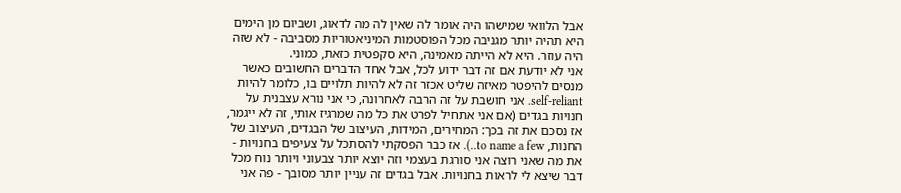אבל הלוואי שמישהו היה אומר לה שאין לה מה לדאוג, ושביום מן הימים היא תהיה יותר מגניבה מכל הפוסטמות המיניאטוריות מסביבה - לא שזה היה עוזר. היא לא הייתה מאמינה, היא סקפטית כזאת, כמוני.
אני לא יודעת אם זה דבר ידוע לכל, אבל אחד הדברים החשובים כאשר מנסים להיפטר מאיזה שליט אכזר זה לא להיות תלויים בו, כלומר להיות self-reliant. אני חושבת על זה הרבה לאחרונה, כי אני נורא עצבנית על חנויות בגדים (אם אני אתחיל לפרט את כל מה שמרגיז אותי, זה לא ייגמר, אז נסכם את זה בכך: המחירים, המידות, העיצוב של הבגדים, העיצוב של החנות, to name a few..). אז כבר הפסקתי להסתכל על צעיפים בחנויות - את מה שאני רוצה אני סורגת בעצמי וזה יוצא יותר צבעוני ויותר נוח מכל דבר שיצא לי לראות בחנויות. אבל בגדים זה עניין יותר מסובך - פה אני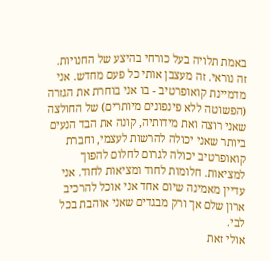באמת תלויה בעל כורחי בהיצע של החנויות. זה נוראי. זה מעצבן אותי כל פעם מחדש. אני מדמיינת קואופרטיב - בו אני בוחרת את הגזרה (הפשוטה ללא פינפונים מיותרים) של החולצה שאני רוצה ואת מידותיה, קונה את הבד הנעים ביותר שאני יכולה להרשות לעצמי, וחברת קואופרטיב יכולה לגרום לחלום להפוך למציאות. חלומות לחוד ומציאות לחוד. אני עדיין מאמינה שיום אחד אני אוכל להרכיב ארון שלם אך ורק מבגדים שאני אוהבת בכל לבי.
אולי זאת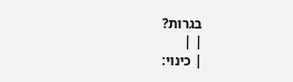בגרות?
| |
| כינוי: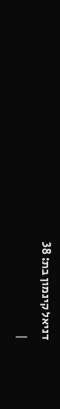דניאל קינמון בת: 38
|